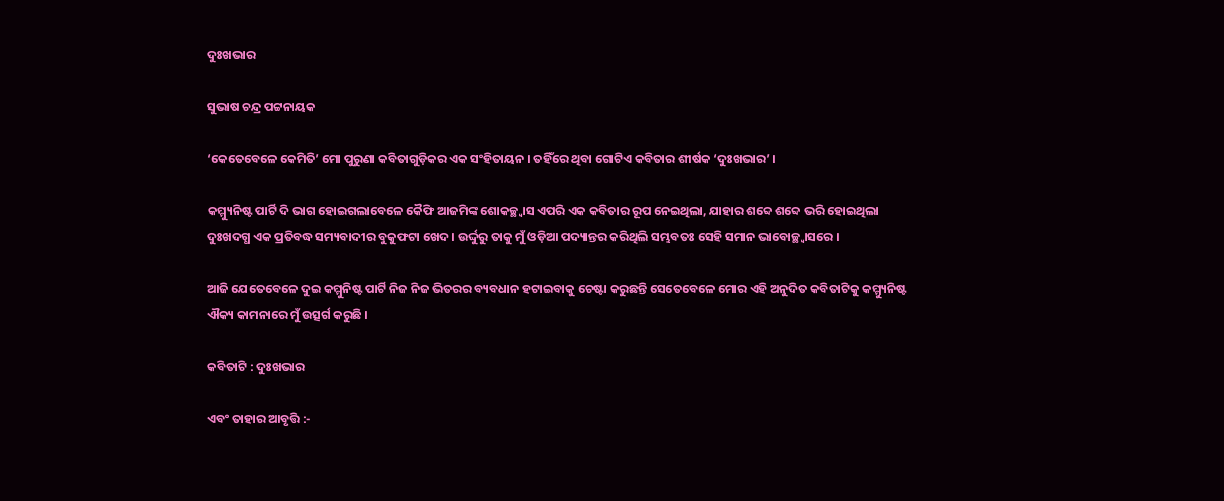ଦୁଃଖଭାର

ସୁଭାଷ ଚନ୍ଦ୍ର ପଟ୍ଟନାୟକ

‘କେତେବେଳେ କେମିତି’ ମୋ ପୁରୁଣା କବିତାଗୁଡ଼ିକର ଏକ ସଂହିତାୟନ । ତହିଁରେ ଥିବା ଗୋଟିଏ କବିତାର ଶୀର୍ଷକ ‘ଦୁଃଖଭାର’ ।

କମ୍ମ୍ୟୁନିଷ୍ଟ ପାର୍ଟି ଦି ଭାଗ ହୋଇଗଲାବେଳେ କୈଫି ଆଜମିଙ୍କ ଶୋକଚ୍ଛ୍ଵାସ ଏପରି ଏକ କବିତାର ରୂପ ନେଇଥିଲା, ଯାହାର ଶବ୍ଦେ ଶବ୍ଦେ ଭରି ହୋଇଥିଲା  ଦୁଃଖଦଗ୍ଧ ଏକ ପ୍ରତିବଦ୍ଧ ସମ୍ୟବାଦୀର ବୁକୁଫଟା ଖେଦ । ଉର୍ଦ୍ଦୁରୁ ତାକୁ ମୁଁ ଓଡ଼ିଆ ପଦ୍ୟାନ୍ତର କରିଥିଲି ସମ୍ଭବତଃ ସେହି ସମାନ ଭାବୋଚ୍ଛ୍ଵାସରେ ।

ଆଜି ଯେତେବେଳେ ଦୁଇ କମ୍ମୁନିଷ୍ଟ ପାର୍ଟି ନିଜ ନିଜ ଭିତରର ବ୍ୟବଧାନ ହଟାଇବାକୁ ଚେଷ୍ଟା କରୁଛନ୍ତି ସେତେବେଳେ ମୋର ଏହି ଅନୁଦିତ କବିତାଟିକୁ କମ୍ମ୍ୟୁନିଷ୍ଟ ଐକ୍ୟ କାମନାରେ ମୁଁ ଉତ୍ସର୍ଗ କରୁଛି ।

କବିତାଟି : ଦୁଃଖଭାର

ଏବଂ ତାହାର ଆବୃତ୍ତି :-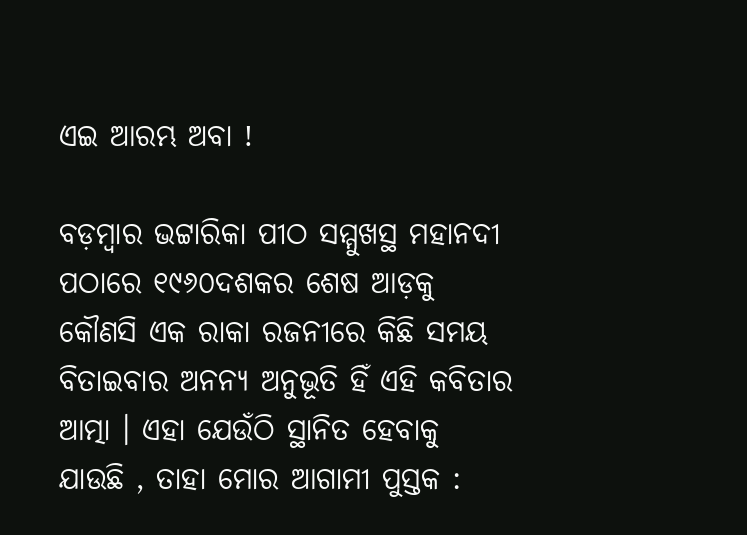ଏଇ ଆରମ୍ଭ ଅବା !

ବଡ଼ମ୍ବାର ଭଟ୍ଟାରିକା ପୀଠ ସମ୍ମୁଖସ୍ଥ ମହାନଦୀ ପଠାରେ ୧୯୬୦ଦଶକର ଶେଷ ଆଡ଼କୁ କୌଣସି ଏକ ରାକା ରଜନୀରେ କିଛି ସମୟ ବିତାଇବାର ଅନନ୍ୟ ଅନୁଭୂତି ହିଁ ଏହି କବିତାର ଆତ୍ମା । ଏହା ଯେଉଁଠି ସ୍ଥାନିତ ହେବାକୁ ଯାଉଛି , ତାହା ମୋର ଆଗାମୀ ପୁସ୍ତକ :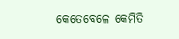କେତେବେଳେ କେମିତି